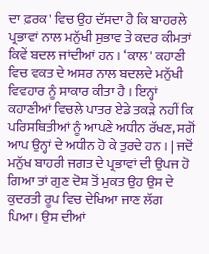ਦਾ ਫ਼ਰਕ' ਵਿਚ ਉਹ ਦੱਸਦਾ ਹੈ ਕਿ ਬਾਹਰਲੇ ਪ੍ਰਭਾਵਾਂ ਨਾਲ ਮਨੁੱਖੀ ਸੁਭਾਵ ਤੇ ਕਦਰ ਕੀਮਤਾਂ ਕਿਵੇਂ ਬਦਲ ਜਾਂਦੀਆਂ ਹਨ । ‘ਕਾਲ' ਕਹਾਣੀ ਵਿਚ ਵਕਤ ਦੇ ਅਸਰ ਨਾਲ ਬਦਲਦੇ ਮਨੁੱਖੀ ਵਿਵਹਾਰ ਨੂੰ ਸਾਕਾਰ ਕੀਤਾ ਹੈ । ਇਨ੍ਹਾਂ ਕਹਾਣੀਆਂ ਵਿਚਲੇ ਪਾਤਰ ਏਡੇ ਤਕੜੇ ਨਹੀਂ ਕਿ ਪਰਿਸਥਿਤੀਆਂ ਨੂੰ ਆਪਣੇ ਅਧੀਨ ਰੱਖਣ, ਸਗੋਂ ਆਪ ਉਨ੍ਹਾਂ ਦੇ ਅਧੀਨ ਹੋ ਕੇ ਤੁਰਦੇ ਹਨ । | ਜਦੋਂ ਮਨੁੱਖ ਬਾਹਰੀ ਜਗਤ ਦੇ ਪ੍ਰਭਾਵਾਂ ਦੀ ਉਪਜ ਹੋ ਗਿਆ ਤਾਂ ਗੁਣ ਦੋਸ਼ ਤੋਂ ਮੁਕਤ ਉਹ ਉਸ ਦੇ ਕੁਦਰਤੀ ਰੂਪ ਵਿਚ ਦੇਖਿਆ ਜਾਣ ਲੱਗ ਪਿਆ। ਉਸ ਦੀਆਂ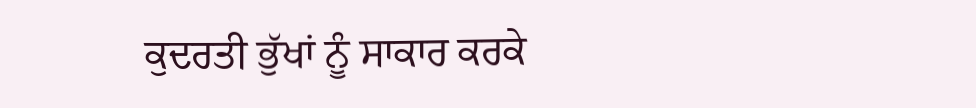ਕੁਦਰਤੀ ਭੁੱਖਾਂ ਨੂੰ ਸਾਕਾਰ ਕਰਕੇ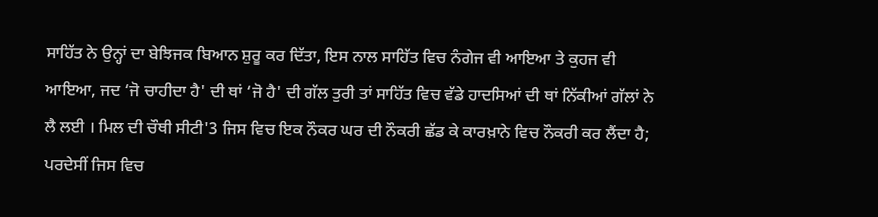ਸਾਹਿੱਤ ਨੇ ਉਨ੍ਹਾਂ ਦਾ ਬੇਝਿਜਕ ਬਿਆਨ ਸ਼ੁਰੂ ਕਰ ਦਿੱਤਾ, ਇਸ ਨਾਲ ਸਾਹਿੱਤ ਵਿਚ ਨੰਗੇਜ ਵੀ ਆਇਆ ਤੇ ਕੁਹਜ ਵੀ ਆਇਆ, ਜਦ ‘ਜੋ ਚਾਹੀਦਾ ਹੈ' ਦੀ ਥਾਂ ‘ਜੋ ਹੈ' ਦੀ ਗੱਲ ਤੁਰੀ ਤਾਂ ਸਾਹਿੱਤ ਵਿਚ ਵੱਡੇ ਹਾਦਸਿਆਂ ਦੀ ਥਾਂ ਨਿੱਕੀਆਂ ਗੱਲਾਂ ਨੇ ਲੈ ਲਈ । ਮਿਲ ਦੀ ਚੌਥੀ ਸੀਟੀ'3 ਜਿਸ ਵਿਚ ਇਕ ਨੌਕਰ ਘਰ ਦੀ ਨੌਕਰੀ ਛੱਡ ਕੇ ਕਾਰਖ਼ਾਨੇ ਵਿਚ ਨੌਕਰੀ ਕਰ ਲੈਂਦਾ ਹੈ; ਪਰਦੇਸੀਂ ਜਿਸ ਵਿਚ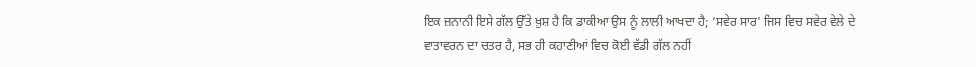ਇਕ ਜ਼ਨਾਨੀ ਇਸੇ ਗੱਲ ਉੱਤੇ ਖ਼ੁਸ਼ ਹੈ ਕਿ ਡਾਕੀਆ ਉਸ ਨੂੰ ਲਾਲੀ ਆਖਦਾ ਹੈ; ‘ਸਵੇਰ ਸਾਰ' ਜਿਸ ਵਿਚ ਸਵੇਰ ਵੇਲੇ ਦੇ ਵਾਤਾਵਰਨ ਦਾ ਚਤਰ ਹੈ, ਸਭ ਹੀ ਕਹਾਣੀਆਂ ਵਿਚ ਕੋਈ ਵੱਡੀ ਗੱਲ ਨਹੀਂ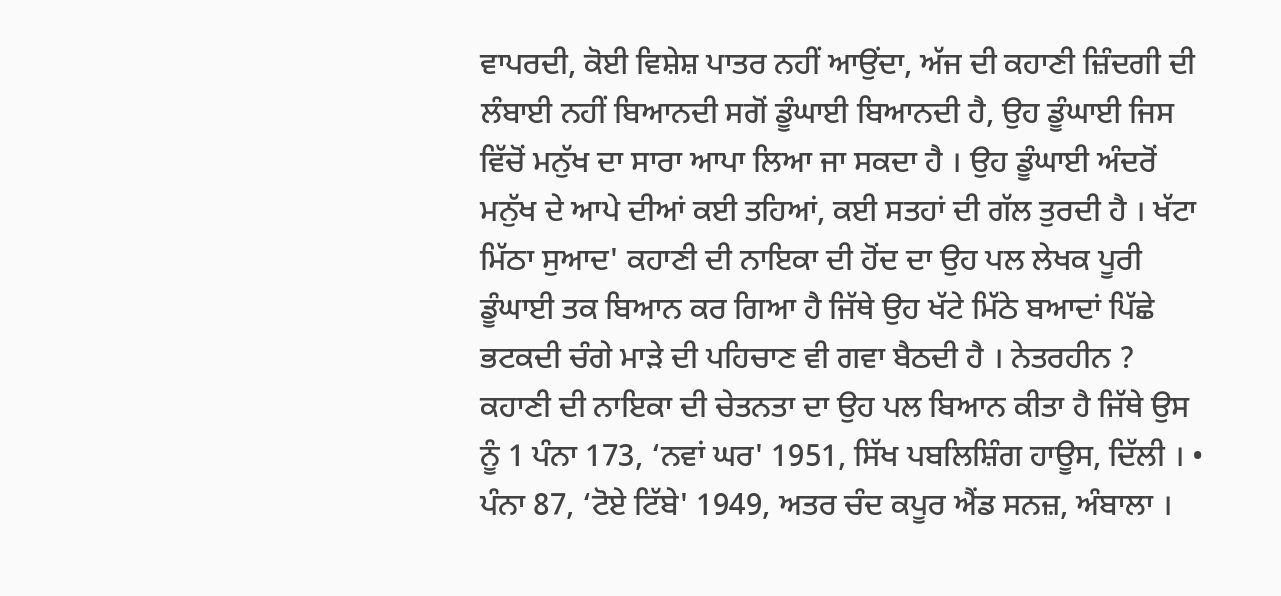ਵਾਪਰਦੀ, ਕੋਈ ਵਿਸ਼ੇਸ਼ ਪਾਤਰ ਨਹੀਂ ਆਉਂਦਾ, ਅੱਜ ਦੀ ਕਹਾਣੀ ਜ਼ਿੰਦਗੀ ਦੀ ਲੰਬਾਈ ਨਹੀਂ ਬਿਆਨਦੀ ਸਗੋਂ ਡੂੰਘਾਈ ਬਿਆਨਦੀ ਹੈ, ਉਹ ਡੂੰਘਾਈ ਜਿਸ ਵਿੱਚੋਂ ਮਨੁੱਖ ਦਾ ਸਾਰਾ ਆਪਾ ਲਿਆ ਜਾ ਸਕਦਾ ਹੈ । ਉਹ ਡੂੰਘਾਈ ਅੰਦਰੋਂ ਮਨੁੱਖ ਦੇ ਆਪੇ ਦੀਆਂ ਕਈ ਤਹਿਆਂ, ਕਈ ਸਤਹਾਂ ਦੀ ਗੱਲ ਤੁਰਦੀ ਹੈ । ਖੱਟਾ ਮਿੱਠਾ ਸੁਆਦ' ਕਹਾਣੀ ਦੀ ਨਾਇਕਾ ਦੀ ਹੋਂਦ ਦਾ ਉਹ ਪਲ ਲੇਖਕ ਪੂਰੀ ਡੂੰਘਾਈ ਤਕ ਬਿਆਨ ਕਰ ਗਿਆ ਹੈ ਜਿੱਥੇ ਉਹ ਖੱਟੇ ਮਿੱਠੇ ਬਆਦਾਂ ਪਿੱਛੇ ਭਟਕਦੀ ਚੰਗੇ ਮਾੜੇ ਦੀ ਪਹਿਚਾਣ ਵੀ ਗਵਾ ਬੈਠਦੀ ਹੈ । ਨੇਤਰਹੀਨ ? ਕਹਾਣੀ ਦੀ ਨਾਇਕਾ ਦੀ ਚੇਤਨਤਾ ਦਾ ਉਹ ਪਲ ਬਿਆਨ ਕੀਤਾ ਹੈ ਜਿੱਥੇ ਉਸ ਨੂੰ 1 ਪੰਨਾ 173, ‘ਨਵਾਂ ਘਰ' 1951, ਸਿੱਖ ਪਬਲਿਸ਼ਿੰਗ ਹਾਊਸ, ਦਿੱਲੀ । • ਪੰਨਾ 87, ‘ਟੋਏ ਟਿੱਬੇ' 1949, ਅਤਰ ਚੰਦ ਕਪੂਰ ਐਂਡ ਸਨਜ਼, ਅੰਬਾਲਾ ।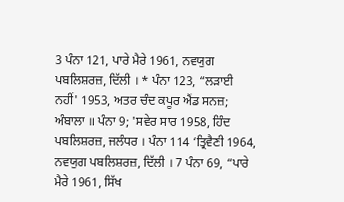3 ਪੰਨਾ 121, ਪਾਰੇ ਮੈਰੇ 1961, ਨਵਯੁਗ ਪਬਲਿਸ਼ਰਜ਼, ਦਿੱਲੀ । * ਪੰਨਾ 123, “ਲੜਾਈ ਨਹੀਂ' 1953, ਅਤਰ ਚੰਦ ਕਪੂਰ ਐਂਡ ਸਨਜ਼; ਅੰਬਾਲਾ ॥ ਪੰਨਾ 9; 'ਸਵੇਰ ਸਾਰ 1958, ਹਿੰਦ ਪਬਲਿਸ਼ਰਜ਼, ਜਲੰਧਰ । ਪੰਨਾ 114 ‘ਤ੍ਰਿਵੈਣੀ 1964, ਨਵਯੁਗ ਪਬਲਿਸ਼ਰਜ਼, ਦਿੱਲੀ । 7 ਪੰਨਾ 69, “ਪਾਰੇ ਮੈਰੇ 1961, ਸਿੱਖ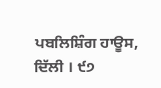ਪਬਲਿਸ਼ਿੰਗ ਹਾਊਸ, ਦਿੱਲੀ । ੯੭